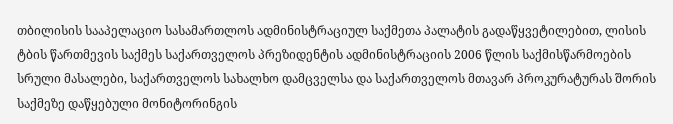თბილისის სააპელაციო სასამართლოს ადმინისტრაციულ საქმეთა პალატის გადაწყვეტილებით, ლისის ტბის წართმევის საქმეს საქართველოს პრეზიდენტის ადმინისტრაციის 2006 წლის საქმისწარმოების სრული მასალები, საქართველოს სახალხო დამცველსა და საქართველოს მთავარ პროკურატურას შორის საქმეზე დაწყებული მონიტორინგის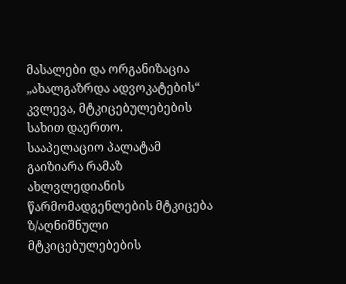მასალები და ორგანიზაცია „ახალგაზრდა ადვოკატების“ კვლევა, მტკიცებულებების სახით დაერთო.
სააპელაციო პალატამ გაიზიარა რამაზ ახლვლედიანის წარმომადგენლების მტკიცება ზ/აღნიშნული მტკიცებულებების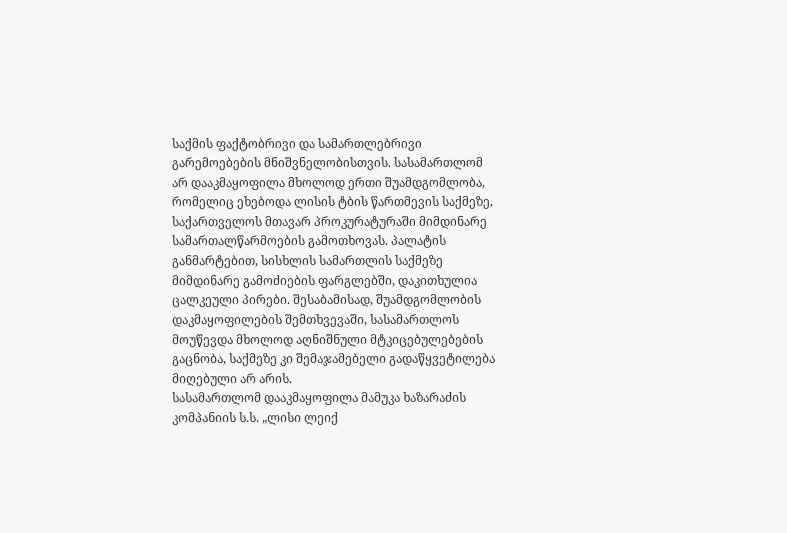საქმის ფაქტობრივი და სამართლებრივი გარემოებების მნიშვნელობისთვის. სასამართლომ არ დააკმაყოფილა მხოლოდ ერთი შუამდგომლობა, რომელიც ეხებოდა ლისის ტბის წართმევის საქმეზე, საქართველოს მთავარ პროკურატურაში მიმდინარე სამართალწარმოების გამოთხოვას. პალატის განმარტებით, სისხლის სამართლის საქმეზე მიმდინარე გამოძიების ფარგლებში, დაკითხულია ცალკეული პირები. შესაბამისად, შუამდგომლობის დაკმაყოფილების შემთხვევაში, სასამართლოს მოუწევდა მხოლოდ აღნიშნული მტკიცებულებების გაცნობა, საქმეზე კი შემაჯამებელი გადაწყვეტილება მიღებული არ არის.
სასამართლომ დააკმაყოფილა მამუკა ხაზარაძის კომპანიის ს.ს. „ლისი ლეიქ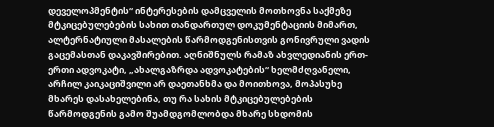დეველოპმენტის“ ინტერესების დამცველის მოთხოვნა საქმეზე მტკიცებულებების სახით თანდართულ დოკუმენტაციის მიმართ, ალტერნატიული მასალების წარმოდგენისთვის გონივრული ვადის გაცემასთან დაკავშირებით. აღნიშნულს რამაზ ახვლედიანის ერთ-ერთი ადვოკატი, „ახალგაზრდა ადვოკატების“ ხელმძღვანელი, არჩილ კაიკაციშვილი არ დაეთანხმა და მოითხოვა, მოპასუხე მხარეს დასახელებინა, თუ რა სახის მტკიცებულებების წარმოდგენის გამო შუამდგომლობდა მხარე სხდომის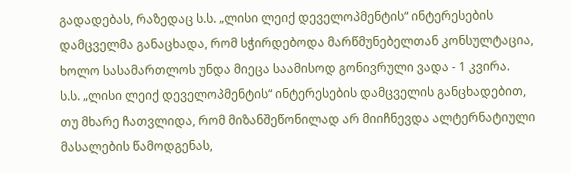გადადებას, რაზედაც ს.ს. „ლისი ლეიქ დეველოპმენტის“ ინტერესების დამცველმა განაცხადა, რომ სჭირდებოდა მარწმუნებელთან კონსულტაცია, ხოლო სასამართლოს უნდა მიეცა საამისოდ გონივრული ვადა - 1 კვირა.
ს.ს. „ლისი ლეიქ დეველოპმენტის“ ინტერესების დამცველის განცხადებით, თუ მხარე ჩათვლიდა, რომ მიზანშეწონილად არ მიიჩნევდა ალტერნატიული მასალების წამოდგენას,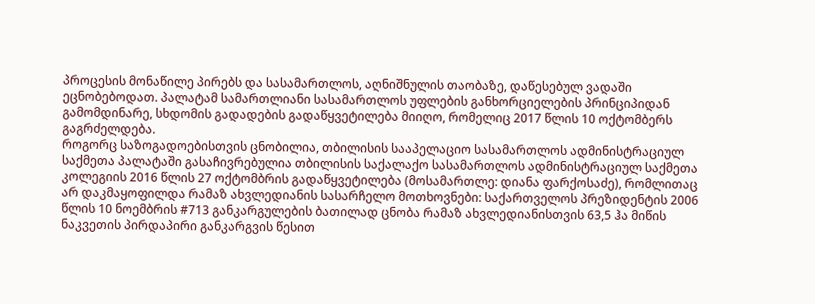პროცესის მონაწილე პირებს და სასამართლოს, აღნიშნულის თაობაზე, დაწესებულ ვადაში ეცნობებოდათ. პალატამ სამართლიანი სასამართლოს უფლების განხორციელების პრინციპიდან გამომდინარე, სხდომის გადადების გადაწყვეტილება მიიღო, რომელიც 2017 წლის 10 ოქტომბერს გაგრძელდება.
როგორც საზოგადოებისთვის ცნობილია, თბილისის სააპელაციო სასამართლოს ადმინისტრაციულ საქმეთა პალატაში გასაჩივრებულია თბილისის საქალაქო სასამართლოს ადმინისტრაციულ საქმეთა კოლეგიის 2016 წლის 27 ოქტომბრის გადაწყვეტილება (მოსამართლე: დიანა ფარქოსაძე), რომლითაც არ დაკმაყოფილდა რამაზ ახვლედიანის სასარჩელო მოთხოვნები: საქართველოს პრეზიდენტის 2006 წლის 10 ნოემბრის #713 განკარგულების ბათილად ცნობა რამაზ ახვლედიანისთვის 63,5 ჰა მიწის ნაკვეთის პირდაპირი განკარგვის წესით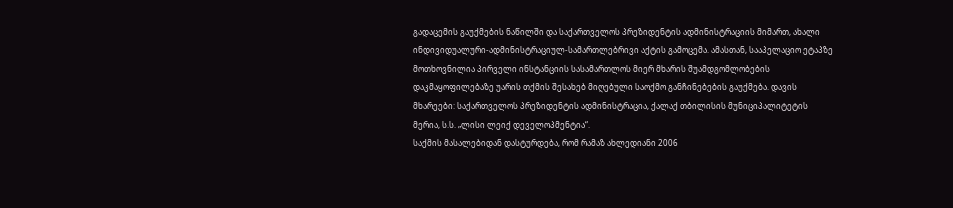გადაცემის გაუქმების ნაწილში და საქართველოს პრეზიდენტის ადმინისტრაციის მიმართ, ახალი ინდივიდუალური-ადმინისტრაციულ-სამართლებრივი აქტის გამოცემა. ამასთან, სააპელაციო ეტაპზე მოთხოვნილია პირველი ინსტანციის სასამართლოს მიერ მხარის შუამდგომლობების დაკმაყოფილებაზე უარის თქმის შესახებ მიღებული საოქმო განჩინებების გაუქმება. დავის მხარეები: საქართველოს პრეზიდენტის ადმინისტრაცია, ქალაქ თბილისის მუნიციპალიტეტის მერია, ს.ს. „ლისი ლეიქ დეველოპმენტია“.
საქმის მასალებიდან დასტურდება, რომ რამაზ ახლედიანი 2006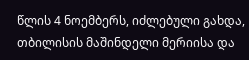წლის 4 ნოემბერს, იძლებული გახდა, თბილისის მაშინდელი მერიისა და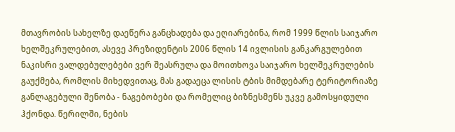მთავრობის სახელზე დაეწერა განცხადება და ეღიარებინა, რომ 1999 წლის საიჯარო ხელშეკრულებით, ასევე პრეზიდენტის 2006 წლის 14 ივლისის განკარგულებით ნაკისრი ვალდებულებები ვერ შეასრულა და მოითხოვა საიჯარო ხელშეკრულების გაუქმება, რომლის მიხედვითაც, მას გადაეცა ლისის ტბის მიმდებარე ტერიტორიაზე განლაგებული შენობა - ნაგებობები და რომელიც ბიზნესმენს უკვე გამოსყიდული ჰქონდა. წერილში, ნების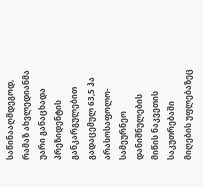საწინააღმდეგოდ, რამაზ ახვლედიანმა უარი განაცხადა პრეზიდენტის განკარგულებით გადაცემულ 63,5 ჰა არასოსაფოლო-სამეურნეო დანიშნულების მიწის ნაკვეთის საკუთრებაში მიღების უფლებაზეც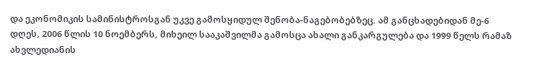და ეკონომიკის სამინისტროსგან უკვე გამოსყიდულ შენობა-ნაგებობებზეც. ამ განცხადებიდან მე-6 დღეს, 2006 წლის 10 ნოემბერს, მიხეილ სააკაშვილმა გამოსცა ახალი განკარგულება და 1999 წელს რამაზ ახვლედიანის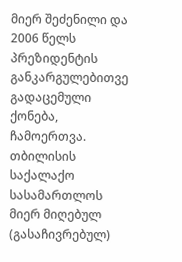მიერ შეძენილი და 2006 წელს პრეზიდენტის განკარგულებითვე გადაცემული ქონება, ჩამოერთვა.
თბილისის საქალაქო სასამართლოს მიერ მიღებულ (გასაჩივრებულ)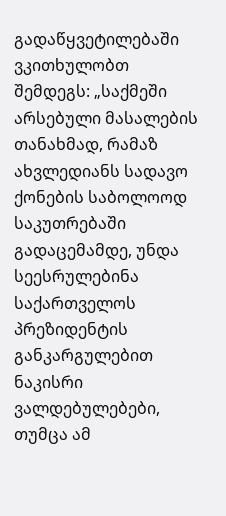გადაწყვეტილებაში ვკითხულობთ შემდეგს: „საქმეში არსებული მასალების თანახმად, რამაზ ახვლედიანს სადავო ქონების საბოლოოდ საკუთრებაში გადაცემამდე, უნდა სეესრულებინა საქართველოს პრეზიდენტის განკარგულებით ნაკისრი ვალდებულებები, თუმცა ამ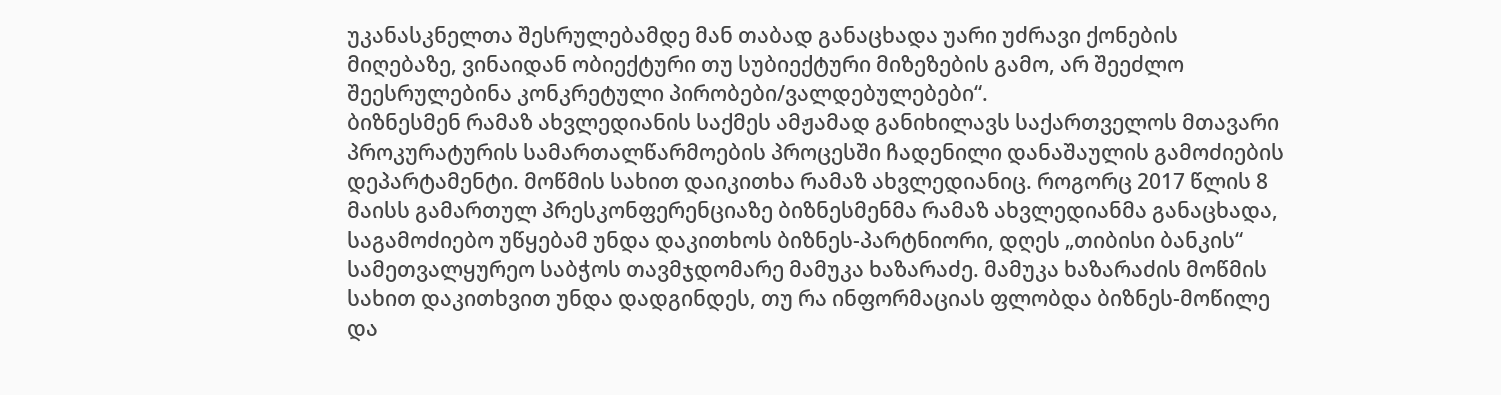უკანასკნელთა შესრულებამდე მან თაბად განაცხადა უარი უძრავი ქონების მიღებაზე, ვინაიდან ობიექტური თუ სუბიექტური მიზეზების გამო, არ შეეძლო შეესრულებინა კონკრეტული პირობები/ვალდებულებები“.
ბიზნესმენ რამაზ ახვლედიანის საქმეს ამჟამად განიხილავს საქართველოს მთავარი პროკურატურის სამართალწარმოების პროცესში ჩადენილი დანაშაულის გამოძიების დეპარტამენტი. მოწმის სახით დაიკითხა რამაზ ახვლედიანიც. როგორც 2017 წლის 8 მაისს გამართულ პრესკონფერენციაზე ბიზნესმენმა რამაზ ახვლედიანმა განაცხადა, საგამოძიებო უწყებამ უნდა დაკითხოს ბიზნეს-პარტნიორი, დღეს „თიბისი ბანკის“ სამეთვალყურეო საბჭოს თავმჯდომარე მამუკა ხაზარაძე. მამუკა ხაზარაძის მოწმის სახით დაკითხვით უნდა დადგინდეს, თუ რა ინფორმაციას ფლობდა ბიზნეს-მოწილე და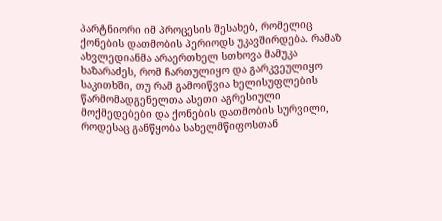პარტნიორი იმ პროცესის შესახებ, რომელიც ქონების დათმობის პერიოდს უკავშირდება. რამაზ ახვლედიანმა არაერთხელ სთხოვა მამუკა ხაზარაძეს, რომ ჩართულიყო და გარკვეულიყო საკითხში, თუ რამ გამოიწვია ხელისუფლების წარმომადგენელთა ასეთი აგრესიული მოქმედებები და ქონების დათმობის სურვილი, როდესაც განწყობა სახელმწიფოსთან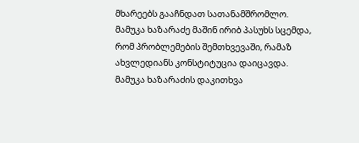მხარეებს გააჩნდათ სათანამშრომლო. მამუკა ხაზარაძე მაშინ ირიბ პასუხს სცემდა, რომ პრობლემების შემთხვევაში, რამაზ ახვლედიანს კონსტიტუცია დაიცავდა. მამუკა ხაზარაძის დაკითხვა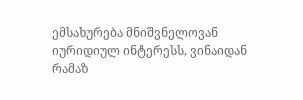ემსახურება მნიშვნელოვან იურიდიულ ინტერესს, ვინაიდან რამაზ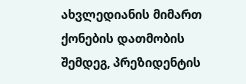ახვლედიანის მიმართ ქონების დათმობის შემდეგ, პრეზიდენტის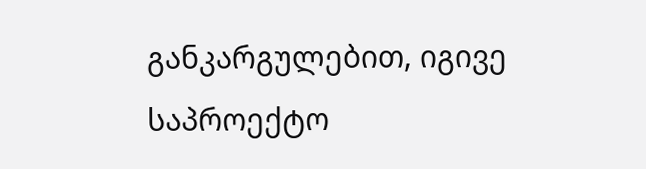განკარგულებით, იგივე საპროექტო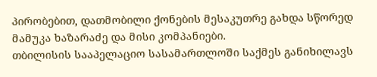პირობებით, დათმობილი ქონების მესაკუთრე გახდა სწორედ მამუკა ხაზარაძე და მისი კომპანიები.
თბილისის სააპელაციო სასამართლოში საქმეს განიხილავს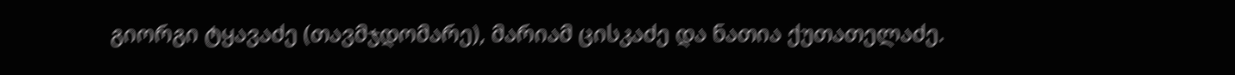გიორგი ტყავაძე (თავმჯდომარე), მარიამ ცისკაძე და ნათია ქუთათელაძე.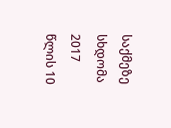საქმეზე სხდომა 2017 წლის 10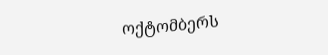ოქტომბერს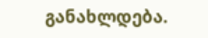განახლდება.